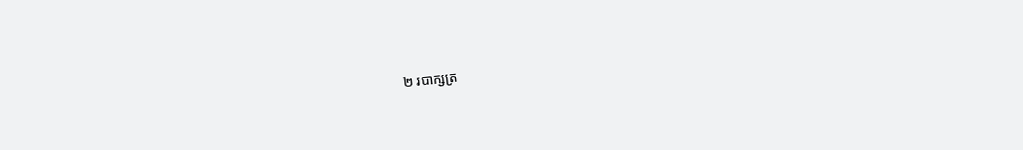២ របាក្សត្រ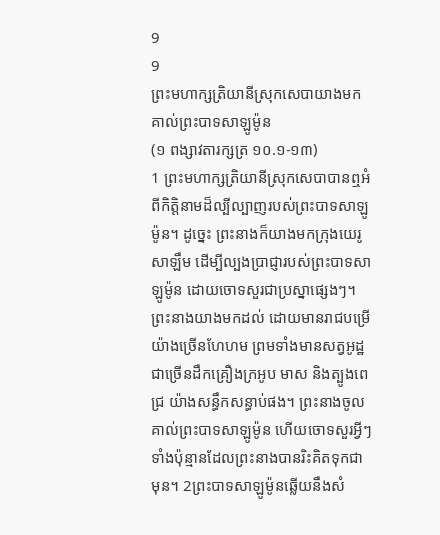9
9
ព្រះមហាក្សត្រិយានីស្រុកសេបាយាងមកគាល់ព្រះបាទសាឡូម៉ូន
(១ ពង្សាវតារក្សត្រ ១០.១-១៣)
1 ព្រះមហាក្សត្រិយានីស្រុកសេបាបានឮអំពីកិត្តិនាមដ៏ល្បីល្បាញរបស់ព្រះបាទសាឡូម៉ូន។ ដូច្នេះ ព្រះនាងក៏យាងមកក្រុងយេរូសាឡឹម ដើម្បីល្បងប្រាជ្ញារបស់ព្រះបាទសាឡូម៉ូន ដោយចោទសួរជាប្រស្នាផ្សេងៗ។ ព្រះនាងយាងមកដល់ ដោយមានរាជបម្រើយ៉ាងច្រើនហែហម ព្រមទាំងមានសត្វអូដ្ឋជាច្រើនដឹកគ្រឿងក្រអូប មាស និងត្បូងពេជ្រ យ៉ាងសន្ធឹកសន្ធាប់ផង។ ព្រះនាងចូលគាល់ព្រះបាទសាឡូម៉ូន ហើយចោទសួរអ្វីៗទាំងប៉ុន្មានដែលព្រះនាងបានរិះគិតទុកជាមុន។ 2ព្រះបាទសាឡូម៉ូនឆ្លើយនឹងសំ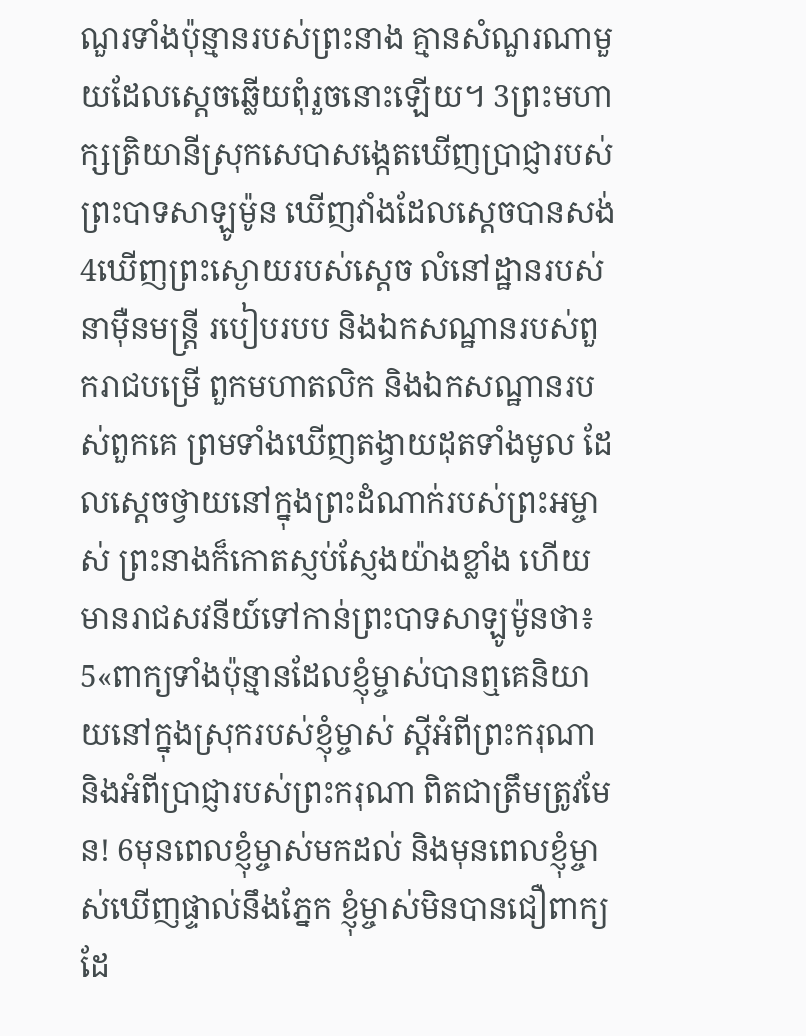ណួរទាំងប៉ុន្មានរបស់ព្រះនាង គ្មានសំណួរណាមួយដែលស្ដេចឆ្លើយពុំរួចនោះឡើយ។ 3ព្រះមហាក្សត្រិយានីស្រុកសេបាសង្កេតឃើញប្រាជ្ញារបស់ព្រះបាទសាឡូម៉ូន ឃើញវាំងដែលស្ដេចបានសង់ 4ឃើញព្រះស្ងោយរបស់ស្ដេច លំនៅដ្ឋានរបស់នាម៉ឺនមន្ត្រី របៀបរបប និងឯកសណ្ឋានរបស់ពួករាជបម្រើ ពួកមហាតលិក និងឯកសណ្ឋានរបស់ពួកគេ ព្រមទាំងឃើញតង្វាយដុតទាំងមូល ដែលស្ដេចថ្វាយនៅក្នុងព្រះដំណាក់របស់ព្រះអម្ចាស់ ព្រះនាងក៏កោតស្ញប់ស្ញែងយ៉ាងខ្លាំង ហើយមានរាជសវនីយ៍ទៅកាន់ព្រះបាទសាឡូម៉ូនថា៖ 5«ពាក្យទាំងប៉ុន្មានដែលខ្ញុំម្ចាស់បានឮគេនិយាយនៅក្នុងស្រុករបស់ខ្ញុំម្ចាស់ ស្ដីអំពីព្រះករុណា និងអំពីប្រាជ្ញារបស់ព្រះករុណា ពិតជាត្រឹមត្រូវមែន! 6មុនពេលខ្ញុំម្ចាស់មកដល់ និងមុនពេលខ្ញុំម្ចាស់ឃើញផ្ទាល់នឹងភ្នែក ខ្ញុំម្ចាស់មិនបានជឿពាក្យដែ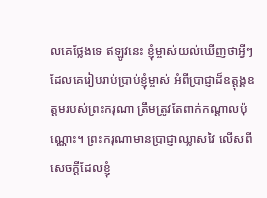លគេថ្លែងទេ ឥឡូវនេះ ខ្ញុំម្ចាស់យល់ឃើញថាអ្វីៗដែលគេរៀបរាប់ប្រាប់ខ្ញុំម្ចាស់ អំពីប្រាជ្ញាដ៏ឧត្ដុង្គឧត្ដមរបស់ព្រះករុណា ត្រឹមត្រូវតែពាក់កណ្ដាលប៉ុណ្ណោះ។ ព្រះករុណាមានប្រាជ្ញាឈ្លាសវៃ លើសពីសេចក្ដីដែលខ្ញុំ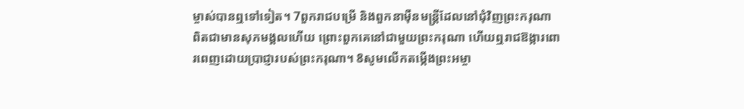ម្ចាស់បានឮទៅទៀត។ 7ពួករាជបម្រើ និងពួកនាម៉ឺនមន្ត្រីដែលនៅជុំវិញព្រះករុណា ពិតជាមានសុភមង្គលហើយ ព្រោះពួកគេនៅជាមួយព្រះករុណា ហើយឮរាជឱង្ការពោរពេញដោយប្រាជ្ញារបស់ព្រះករុណា។ 8សូមលើកតម្កើងព្រះអម្ចា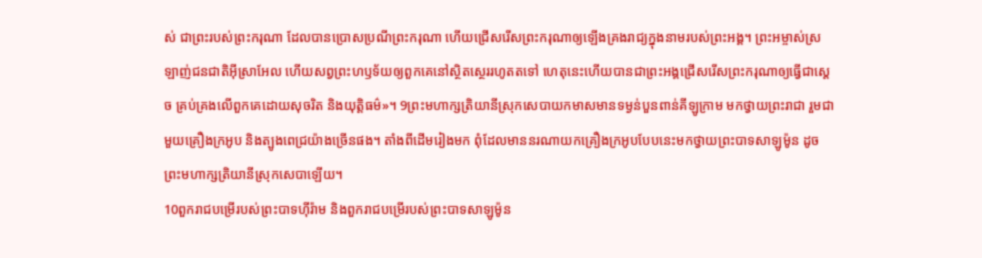ស់ ជាព្រះរបស់ព្រះករុណា ដែលបានប្រោសប្រណីព្រះករុណា ហើយជ្រើសរើសព្រះករុណាឲ្យឡើងគ្រងរាជ្យក្នុងនាមរបស់ព្រះអង្គ។ ព្រះអម្ចាស់ស្រឡាញ់ជនជាតិអ៊ីស្រាអែល ហើយសព្វព្រះហឫទ័យឲ្យពួកគេនៅស្ថិតស្ថេររហូតតទៅ ហេតុនេះហើយបានជាព្រះអង្គជ្រើសរើសព្រះករុណាឲ្យធ្វើជាស្ដេច គ្រប់គ្រងលើពួកគេដោយសុចរិត និងយុត្តិធម៌»។ 9ព្រះមហាក្សត្រិយានីស្រុកសេបាយកមាសមានទម្ងន់បួនពាន់គីឡូក្រាម មកថ្វាយព្រះរាជា រួមជាមួយគ្រឿងក្រអូប និងត្បូងពេជ្រយ៉ាងច្រើនផង។ តាំងពីដើមរៀងមក ពុំដែលមាននរណាយកគ្រឿងក្រអូបបែបនេះមកថ្វាយព្រះបាទសាឡូម៉ូន ដូចព្រះមហាក្សត្រិយានីស្រុកសេបាឡើយ។
10ពួករាជបម្រើរបស់ព្រះបាទហ៊ីរ៉ាម និងពួករាជបម្រើរបស់ព្រះបាទសាឡូម៉ូន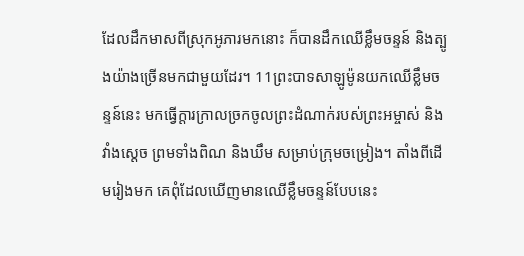ដែលដឹកមាសពីស្រុកអូភារមកនោះ ក៏បានដឹកឈើខ្លឹមចន្ទន៍ និងត្បូងយ៉ាងច្រើនមកជាមួយដែរ។ 11ព្រះបាទសាឡូម៉ូនយកឈើខ្លឹមចន្ទន៍នេះ មកធ្វើក្ដារក្រាលច្រកចូលព្រះដំណាក់របស់ព្រះអម្ចាស់ និងវាំងស្ដេច ព្រមទាំងពិណ និងឃឹម សម្រាប់ក្រុមចម្រៀង។ តាំងពីដើមរៀងមក គេពុំដែលឃើញមានឈើខ្លឹមចន្ទន៍បែបនេះ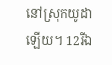នៅស្រុកយូដាឡើយ។ 12រីឯ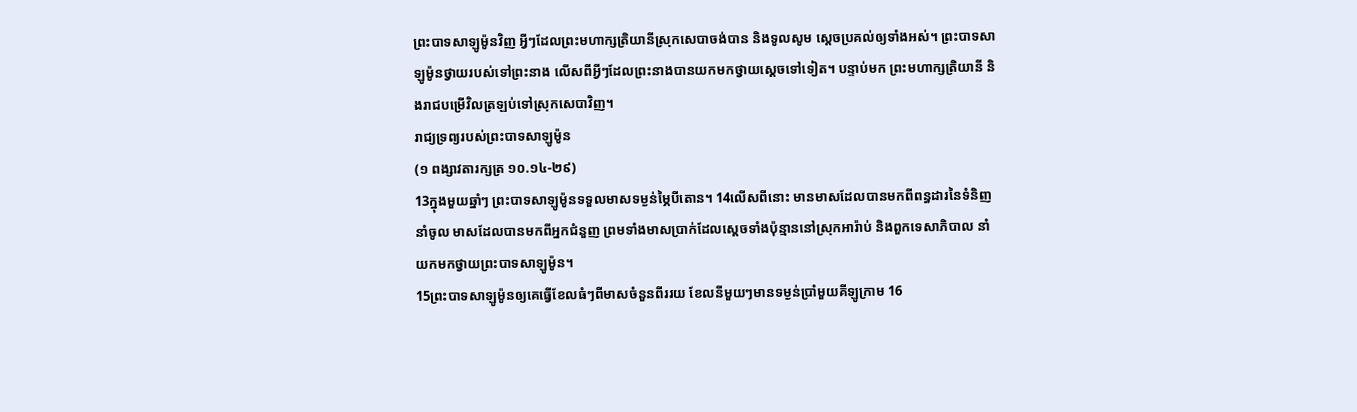ព្រះបាទសាឡូម៉ូនវិញ អ្វីៗដែលព្រះមហាក្សត្រិយានីស្រុកសេបាចង់បាន និងទូលសូម ស្ដេចប្រគល់ឲ្យទាំងអស់។ ព្រះបាទសាឡូម៉ូនថ្វាយរបស់ទៅព្រះនាង លើសពីអ្វីៗដែលព្រះនាងបានយកមកថ្វាយស្ដេចទៅទៀត។ បន្ទាប់មក ព្រះមហាក្សត្រិយានី និងរាជបម្រើវិលត្រឡប់ទៅស្រុកសេបាវិញ។
រាជ្យទ្រព្យរបស់ព្រះបាទសាឡូម៉ូន
(១ ពង្សាវតារក្សត្រ ១០.១៤-២៩)
13ក្នុងមួយឆ្នាំៗ ព្រះបាទសាឡូម៉ូនទទួលមាសទម្ងន់ម្ភៃបីតោន។ 14លើសពីនោះ មានមាសដែលបានមកពីពន្ធដារនៃទំនិញនាំចូល មាសដែលបានមកពីអ្នកជំនួញ ព្រមទាំងមាសប្រាក់ដែលស្ដេចទាំងប៉ុន្មាននៅស្រុកអារ៉ាប់ និងពួកទេសាភិបាល នាំយកមកថ្វាយព្រះបាទសាឡូម៉ូន។
15ព្រះបាទសាឡូម៉ូនឲ្យគេធ្វើខែលធំៗពីមាសចំនួនពីររយ ខែលនីមួយៗមានទម្ងន់ប្រាំមួយគីឡូក្រាម 16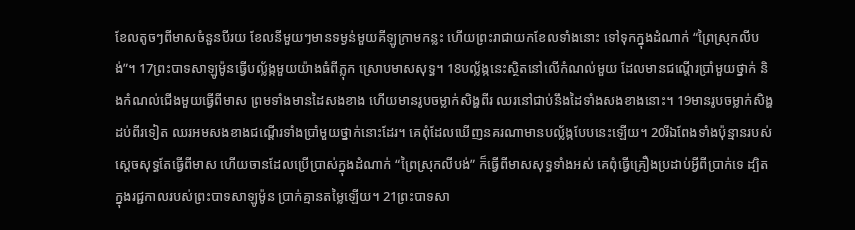ខែលតូចៗពីមាសចំនួនបីរយ ខែលនីមួយៗមានទម្ងន់មួយគីឡូក្រាមកន្លះ ហើយព្រះរាជាយកខែលទាំងនោះ ទៅទុកក្នុងដំណាក់ “ព្រៃស្រុកលីបង់”។ 17ព្រះបាទសាឡូម៉ូនធ្វើបល្ល័ង្កមួយយ៉ាងធំពីភ្លុក ស្រោបមាសសុទ្ធ។ 18បល្ល័ង្កនេះស្ថិតនៅលើកំណល់មួយ ដែលមានជណ្ដើរប្រាំមួយថ្នាក់ និងកំណល់ជើងមួយធ្វើពីមាស ព្រមទាំងមានដៃសងខាង ហើយមានរូបចម្លាក់សិង្ហពីរ ឈរនៅជាប់នឹងដៃទាំងសងខាងនោះ។ 19មានរូបចម្លាក់សិង្ហដប់ពីរទៀត ឈរអមសងខាងជណ្ដើរទាំងប្រាំមួយថ្នាក់នោះដែរ។ គេពុំដែលឃើញនគរណាមានបល្ល័ង្កបែបនេះឡើយ។ 20រីឯពែងទាំងប៉ុន្មានរបស់ស្ដេចសុទ្ធតែធ្វើពីមាស ហើយចានដែលប្រើប្រាស់ក្នុងដំណាក់ “ព្រៃស្រុកលីបង់” ក៏ធ្វើពីមាសសុទ្ធទាំងអស់ គេពុំធ្វើគ្រឿងប្រដាប់អ្វីពីប្រាក់ទេ ដ្បិតក្នុងរជ្ជកាលរបស់ព្រះបាទសាឡូម៉ូន ប្រាក់គ្មានតម្លៃឡើយ។ 21ព្រះបាទសា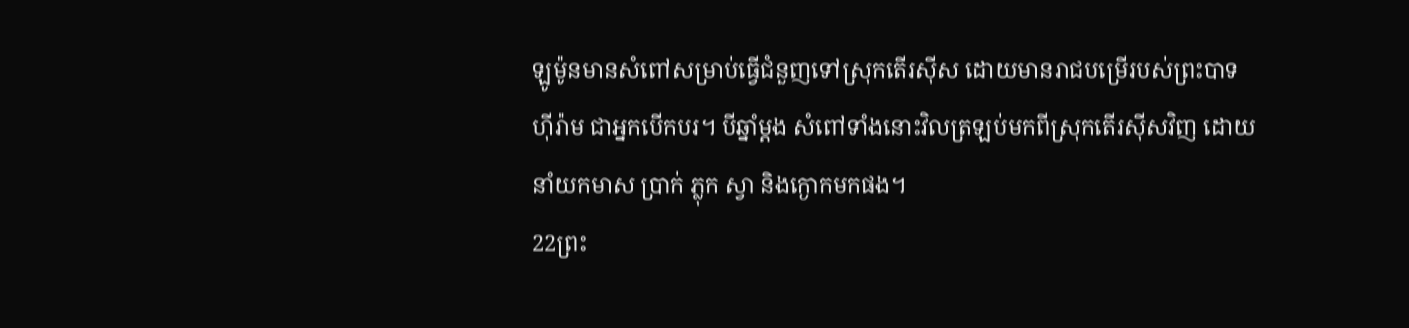ឡូម៉ូនមានសំពៅសម្រាប់ធ្វើជំនួញទៅស្រុកតើរស៊ីស ដោយមានរាជបម្រើរបស់ព្រះបាទហ៊ីរ៉ាម ជាអ្នកបើកបរ។ បីឆ្នាំម្ដង សំពៅទាំងនោះវិលត្រឡប់មកពីស្រុកតើរស៊ីសវិញ ដោយនាំយកមាស ប្រាក់ ភ្លុក ស្វា និងក្ងោកមកផង។
22ព្រះ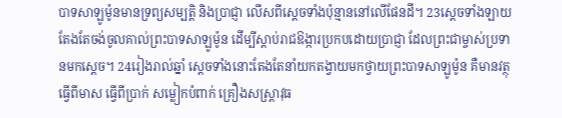បាទសាឡូម៉ូនមានទ្រព្យសម្បត្តិ និងប្រាជ្ញា លើសពីស្ដេចទាំងប៉ុន្មាននៅលើផែនដី។ 23ស្ដេចទាំងឡាយតែងតែចង់ចូលគាល់ព្រះបាទសាឡូម៉ូន ដើម្បីស្ដាប់រាជឱង្ការប្រកបដោយប្រាជ្ញា ដែលព្រះជាម្ចាស់ប្រទានមកស្ដេច។ 24រៀងរាល់ឆ្នាំ ស្ដេចទាំងនោះតែងតែនាំយកតង្វាយមកថ្វាយព្រះបាទសាឡូម៉ូន គឺមានវត្ថុធ្វើពីមាស ធ្វើពីប្រាក់ សម្លៀកបំពាក់ គ្រឿងសស្ត្រាវុធ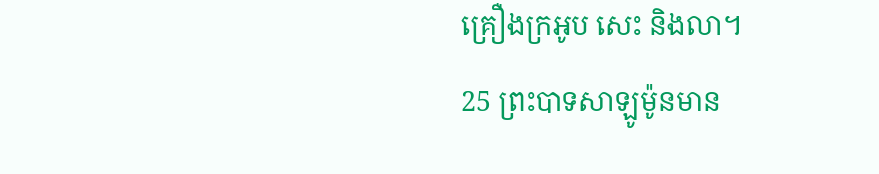គ្រឿងក្រអូប សេះ និងលា។
25 ព្រះបាទសាឡូម៉ូនមាន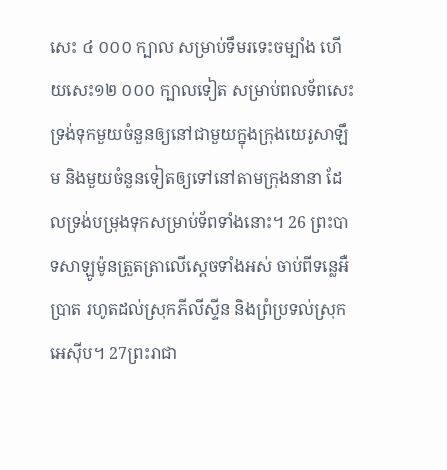សេះ ៤ ០០០ ក្បាល សម្រាប់ទឹមរទេះចម្បាំង ហើយសេះ១២ ០០០ ក្បាលទៀត សម្រាប់ពលទ័ពសេះ ទ្រង់ទុកមួយចំនួនឲ្យនៅជាមួយក្នុងក្រុងយេរូសាឡឹម និងមួយចំនួនទៀតឲ្យទៅនៅតាមក្រុងនានា ដែលទ្រង់បម្រុងទុកសម្រាប់ទ័ពទាំងនោះ។ 26 ព្រះបាទសាឡូម៉ូនត្រួតត្រាលើស្ដេចទាំងអស់ ចាប់ពីទន្លេអឺប្រាត រហូតដល់ស្រុកភីលីស្ទីន និងព្រំប្រទល់ស្រុកអេស៊ីប។ 27ព្រះរាជា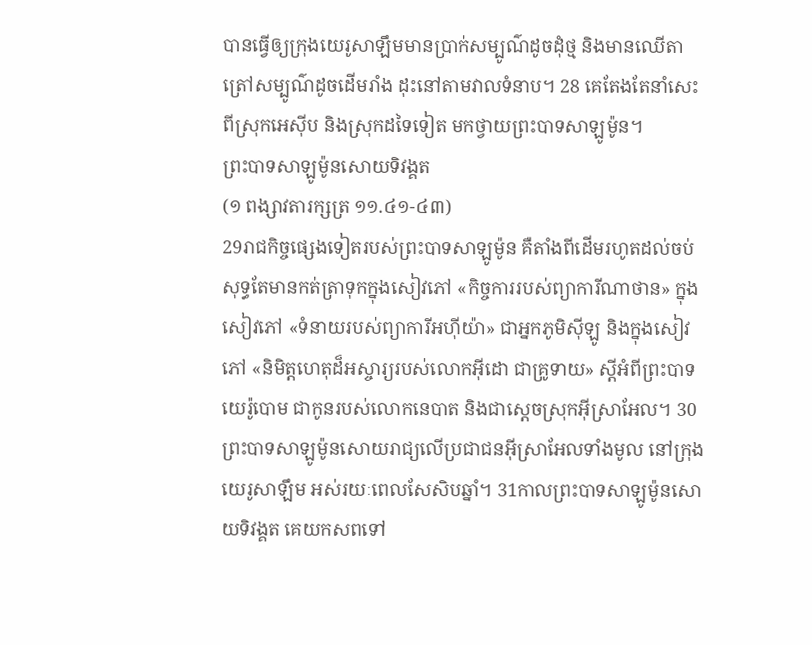បានធ្វើឲ្យក្រុងយេរូសាឡឹមមានប្រាក់សម្បូណ៌ដូចដុំថ្ម និងមានឈើតាត្រៅសម្បូណ៌ដូចដើមរាំង ដុះនៅតាមវាលទំនាប។ 28 គេតែងតែនាំសេះពីស្រុកអេស៊ីប និងស្រុកដទៃទៀត មកថ្វាយព្រះបាទសាឡូម៉ូន។
ព្រះបាទសាឡូម៉ូនសោយទិវង្គត
(១ ពង្សាវតារក្សត្រ ១១.៤១-៤៣)
29រាជកិច្ចផ្សេងទៀតរបស់ព្រះបាទសាឡូម៉ូន គឺតាំងពីដើមរហូតដល់ចប់ សុទ្ធតែមានកត់ត្រាទុកក្នុងសៀវភៅ «កិច្ចការរបស់ព្យាការីណាថាន» ក្នុងសៀវភៅ «ទំនាយរបស់ព្យាការីអហ៊ីយ៉ា» ជាអ្នកភូមិស៊ីឡូ និងក្នុងសៀវភៅ «និមិត្តហេតុដ៏អស្ចារ្យរបស់លោកអ៊ីដោ ជាគ្រូទាយ» ស្ដីអំពីព្រះបាទយេរ៉ូបោម ជាកូនរបស់លោកនេបាត និងជាស្ដេចស្រុកអ៊ីស្រាអែល។ 30ព្រះបាទសាឡូម៉ូនសោយរាជ្យលើប្រជាជនអ៊ីស្រាអែលទាំងមូល នៅក្រុងយេរូសាឡឹម អស់រយៈពេលសែសិបឆ្នាំ។ 31កាលព្រះបាទសាឡូម៉ូនសោយទិវង្គត គេយកសពទៅ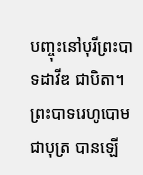បញ្ចុះនៅបុរីព្រះបាទដាវីឌ ជាបិតា។ ព្រះបាទរេហូបោម ជាបុត្រ បានឡើ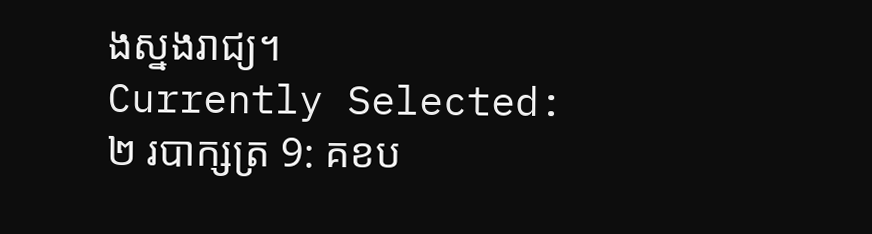ងស្នងរាជ្យ។
Currently Selected:
២ របាក្សត្រ 9: គខប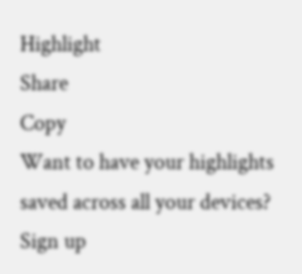Highlight
Share
Copy
Want to have your highlights saved across all your devices? Sign up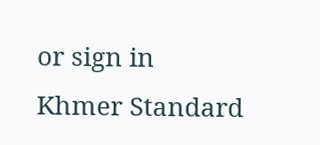or sign in
Khmer Standard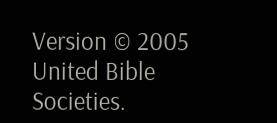Version © 2005 United Bible Societies.